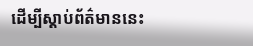ដើម្បីស្តាប់ព័ត៌មាននេះ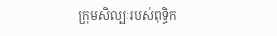ក្រុមសិល្បៈរបស់ពុទ្ធិក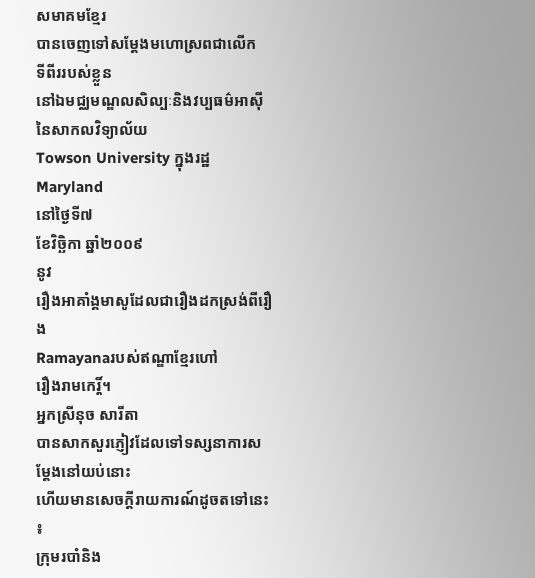សមាគមខ្មែរ
បានចេញទៅសម្តែងមហោស្រពជាលើក
ទីពីររបស់ខ្លួន
នៅឯមជ្ឈមណ្ឌលសិល្បៈនិងវប្បធម៌អាស៊ីនៃសាកលវិទ្យាល័យ
Towson University ក្នុងរដ្ឋ Maryland
នៅថ្ងៃទី៧
ខែវិច្ឆិកា ឆ្នាំ២០០៩
នូវ
រឿងអាគាំង្គមាសូដែលជារឿងដកស្រង់ពីរឿង
Ramayanaរបស់ឥណ្ឌាខ្មែរហៅ
រឿងរាមកេរ្តិ៍។
អ្នកស្រីនុច សារីតា
បានសាកសួរភ្ញៀវដែលទៅទស្សនាការសម្តែងនៅយប់នោះ
ហើយមានសេចក្តីរាយការណ៍ដូចតទៅនេះ
៖
ក្រុមរបាំនិង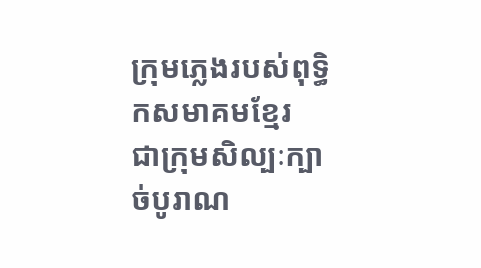ក្រុមភ្លេងរបស់ពុទ្ធិកសមាគមខ្មែរ
ជាក្រុមសិល្បៈក្បាច់បូរាណ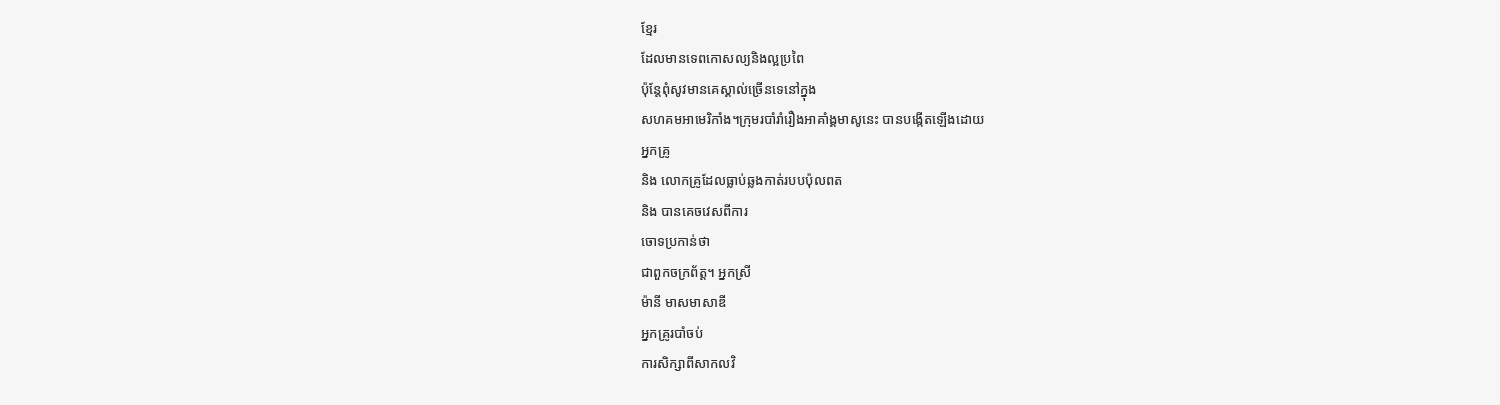ខ្មែរ
ដែលមានទេពកោសល្យនិងល្អប្រពៃ
ប៉ុន្តែពុំសូវមានគេស្គាល់ច្រើនទេនៅក្នុង
សហគមអាមេរិកាំង។ក្រុមរបាំរាំរឿងអាគាំង្គមាសូនេះ បានបង្កើតឡើងដោយ
អ្នកគ្រូ
និង លោកគ្រូដែលធ្លាប់ឆ្លងកាត់របបប៉ុលពត
និង បានគេចវេសពីការ
ចោទប្រកាន់ថា
ជាពួកចក្រព័ត្ត។ អ្នកស្រី
ម៉ានី មាសមាសាឌី
អ្នកគ្រូរបាំចប់
ការសិក្សាពីសាកលវិ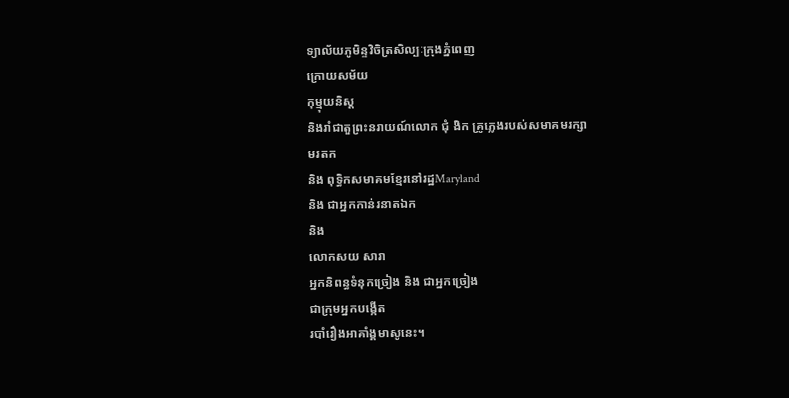ទ្យាល័យភូមិន្ទវិចិត្រសិល្បៈក្រុងភ្នំពេញ
ក្រោយសម័យ
កុម្មុយនិស្ត
និងរាំជាតួព្រះនរាយណ៍លោក ជុំ ងិក គ្រូភ្លេងរបស់សមាគមរក្សា
មរតក
និង ពុទ្ធិកសមាគមខ្មែរនៅរដ្ឋMaryland
និង ជាអ្នកកាន់រនាតឯក
និង
លោកសយ សារា
អ្នកនិពន្ធទំនុកច្រៀង និង ជាអ្នកច្រៀង
ជាក្រុមអ្នកបង្កើត
របាំរឿងអាគាំង្គមាសូនេះ។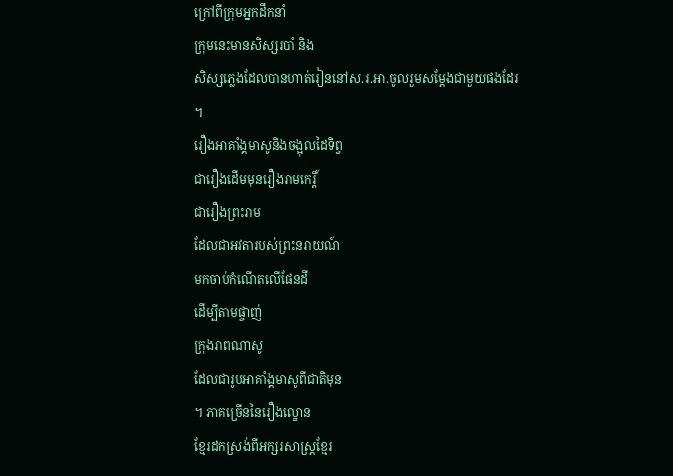ក្រៅពីក្រុមអ្នកដឹកនាំ
ក្រុមនេះមានសិស្សរបាំ និង
សិស្សភ្លេងដែលបានហាត់រៀននៅស.រ.អា.ចូលរួមសម្តែងជាមួយផងដែរ
។
រឿងអាគាំង្គមាសូនិងចង្អុលដៃទិព្វ
ជារឿងដើមមុនរឿងរាមកេរ្តិ៍
ជារឿងព្រះរាម
ដែលជាអវតារបស់ព្រះនរាយណ៍
មកចាប់កំណើតលើផែនដី
ដើម្បីតាមផ្ចាញ់
ក្រុងរាពណាសូ
ដែលជារូបអាគាំង្គមាសូពីជាតិមុន
។ ភាគច្រើននៃរឿងល្ខោន
ខ្មែរដកស្រង់ពីអក្សរសាស្ត្រខ្មែរ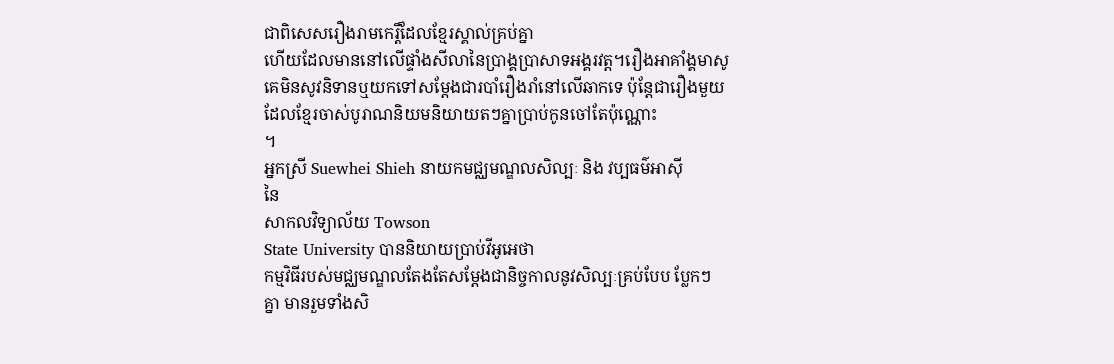ជាពិសេសរឿងរាមកេរ្តិ៍ដែលខ្មែរស្គាល់គ្រប់គ្នា
ហើយដែលមាននៅលើផ្ទាំងសីលានៃប្រាង្គប្រាសាទអង្គរវត្ត។រឿងអាគាំង្គមាសូ
គេមិនសូវនិទានឬយកទៅសម្តែងជារបាំរឿងរាំនៅលើឆាកទេ ប៉ុន្តែជារឿងមួយ
ដែលខ្មែរចាស់បូរាណនិយមនិយាយតៗគ្នាប្រាប់កូនចៅតែប៉ុណ្ណោះ
។
អ្នកស្រី Suewhei Shieh នាយកមជ្ឈមណ្ឌលសិល្បៈ និង វប្បធម៌អាស៊ី
នៃ
សាកលវិទ្យាល័យ Towson
State University បាននិយាយប្រាប់វីអូអេថា
កម្មវិធីរបស់មជ្ឈមណ្ឌលតែងតែសម្តែងជានិច្ចកាលនូវសិល្បៈគ្រប់បែប ប្លែកៗ
គ្នា មានរួមទាំងសិ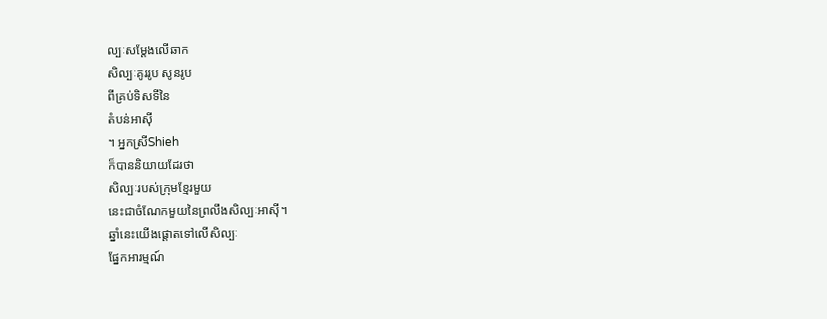ល្បៈសម្តែងលើឆាក
សិល្បៈគូររូប សូនរូប
ពីគ្រប់ទិសទីនៃ
តំបន់អាស៊ី
។ អ្នកស្រីShieh
ក៏បាននិយាយដែរថា
សិល្បៈរបស់ក្រុមខ្មែរមួយ
នេះជាចំណែកមួយនៃព្រលឹងសិល្បៈអាស៊ី។
ឆ្នាំនេះយើងផ្តោតទៅលើសិល្បៈ
ផ្នែកអារម្មណ៍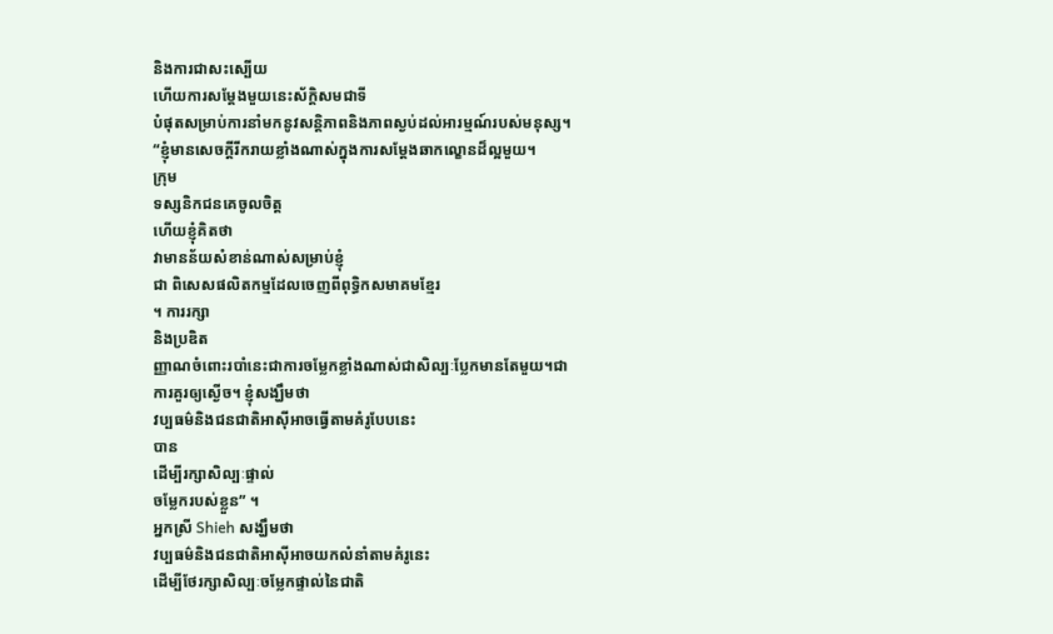និងការជាសះស្បើយ
ហើយការសម្តែងមួយនេះស័ក្តិសមជាទី
បំផុតសម្រាប់ការនាំមកនូវសន្តិភាពនិងភាពស្ងប់ដល់អារម្មណ៍របស់មនុស្ស។
“ខ្ញុំមានសេចក្តីរីករាយខ្លាំងណាស់ក្នុងការសម្តែងឆាកល្ខោនដ៏ល្អមួយ។
ក្រុម
ទស្សនិកជនគេចូលចិត្ត
ហើយខ្ញុំគិតថា
វាមានន័យសំខាន់ណាស់សម្រាប់ខ្ញុំ
ជា ពិសេសផលិតកម្មដែលចេញពីពុទ្ធិកសមាគមខ្មែរ
។ ការរក្សា
និងប្រឌិត
ញ្ញាណចំពោះរបាំនេះជាការចម្លែកខ្លាំងណាស់ជាសិល្បៈប្លែកមានតែមួយ។ជា
ការគួរឲ្យស្ងើច។ ខ្ញុំសង្ឃឹមថា
វប្បធម៌និងជនជាតិអាស៊ីអាចធ្វើតាមគំរូបែបនេះ
បាន
ដើម្បីរក្សាសិល្បៈផ្ទាល់
ចម្លែករបស់ខ្លួន” ។
អ្នកស្រី Shieh សង្ឃឹមថា
វប្បធម៌និងជនជាតិអាស៊ីអាចយកលំនាំតាមគំរូនេះ
ដើម្បីថែរក្សាសិល្បៈចម្លែកផ្ទាល់នៃជាតិ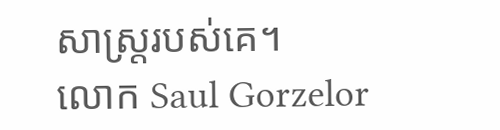សាស្ត្ររបស់គេ។
លោក Saul Gorzelor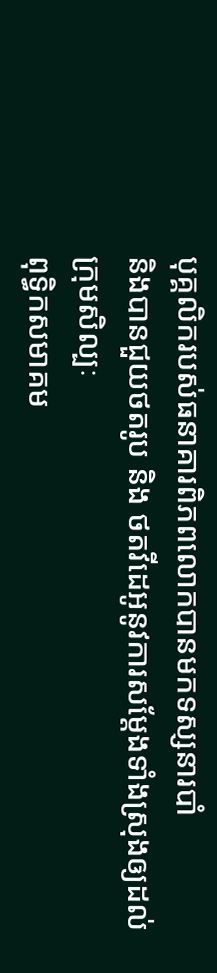បុគ្គលិករបស់ធនាគារពិភពលោកបានមកទស្សនារបាំ
និងបានជួយថតរូប និង ថតវីដេអូនូវការសម្តែងទាំងស្រុងឲ្យដល់ក្រុមសិល្បៈ
ពុទ្ធិកសមាគម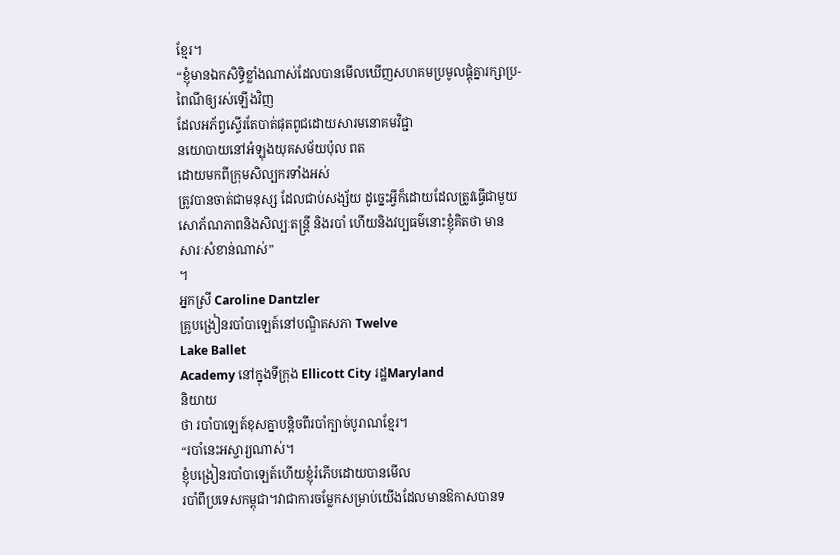ខ្មែរ។
“ខ្ញុំមានឯកសិទ្ធិខ្លាំងណាស់ដែលបានមើលឃើញសហគមប្រមូលផ្តុំគ្នារក្សាប្រ-
ពៃណីឲ្យរស់ឡើងវិញ
ដែលអភ័ព្វស្ទើរតែបាត់ផុតពូជដោយសារមនោគមវិជ្ជា
នយោបាយនៅអំឡុងយុគសម័យប៉ុល ពត
ដោយមកពីក្រុមសិល្បករទាំងអស់
ត្រូវបានចាត់ជាមនុស្ស ដែលជាប់សង្ស័យ ដូច្នេះអ្វីក៏ដោយដែលត្រូវធ្វើជាមួយ
សោភ័ណភាពនិងសិល្បៈតន្ត្រី និងរបាំ ហើយនិងវប្បធម៌នោះខ្ញុំគិតថា មាន
សារៈសំខាន់ណាស់”
។
អ្នកស្រី Caroline Dantzler
គ្រូបង្រៀនរបាំបាឡេត៍នៅបណ្ឌិតសភា Twelve
Lake Ballet
Academy នៅក្នុងទីក្រុង Ellicott City រដ្ឋMaryland
និយាយ
ថា របាំបាឡេត៍ខុសគ្នាបន្តិចពីរបាំក្បាច់បូរាណខ្មែរ។
“របាំនេះអស្ចារ្យណាស់។
ខ្ញុំបង្រៀនរបាំបាឡេត៍ហើយខ្ញុំរំភើបដោយបានមើល
របាំពីប្រទេសកម្ពុជា។វាជាការចម្លែកសម្រាប់យើងដែលមានឱកាសបានទ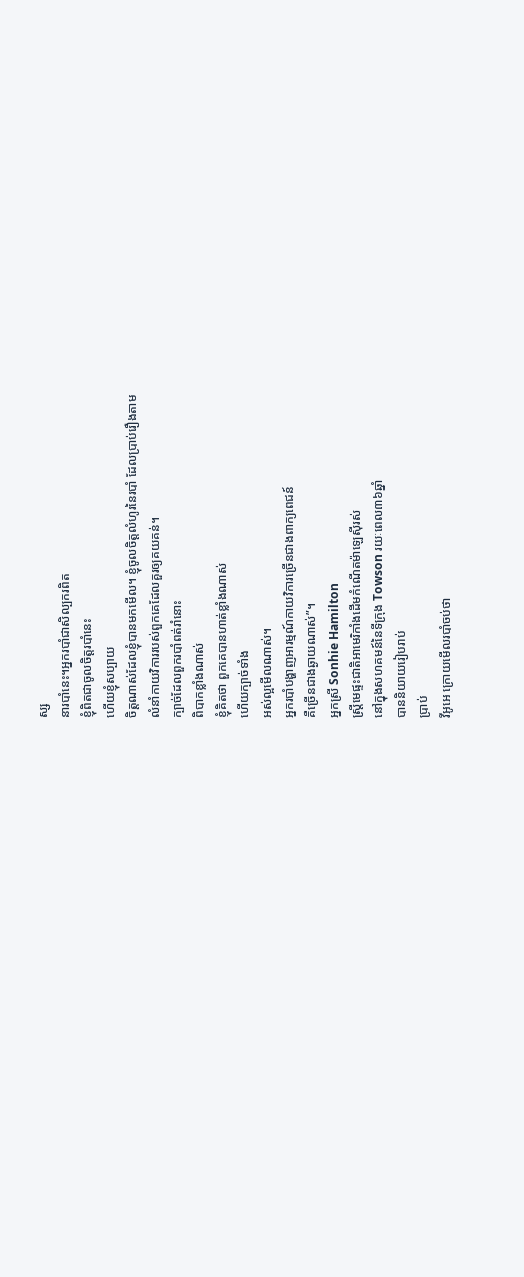ស្ស
នារបាំនេះ។អ្នករបាំជាសិល្បករពិត
ខ្ញុំពិតជាចូលចិត្តរបាំនេះ
ហើយខ្ញុំសប្បាយ
ចិត្តណាស់ដែលខ្ញុំបានមកមើល។ ខ្ញុំចូលចិត្តលំហូរនៃរបាំ ដែលប្រាប់រឿងតាម
លំនាំកាយវិការរបស់ពួកគេដែលគួរឲ្យគយគន់។
ក្បាច់ដែលពួករបាំពត់រាំនោះ
ពិបាកខ្លាំងណាស់
ខ្ញុំគិតថា ពួកគេបានហាត់ខ្លាំងណាស់
ហើយក្បាច់ទាំង
អស់ល្អមើលណាស់។
អ្នករបាំបង្ហាញអារម្មណ៍កាយវិការច្រើនជាងពាក្យពេជន៍
គឺច្រើនជាងឆ្ងាយណាស់”។
អ្នកស្រី Sonhie Hamilton
ស្ត្រីមេផ្ទះជាតិអាមេរិកាំងដើមកំណើតម៉ាឡេស៊ីរស់
នៅក្នុងសហគមន៍នៃទីក្រុង Towson រយៈពេល៣៦ឆ្នាំ
បាននិយាយរៀបរាប់
ប្រាប់
វីអូអេ ក្រោយមើលរបាំចប់ថា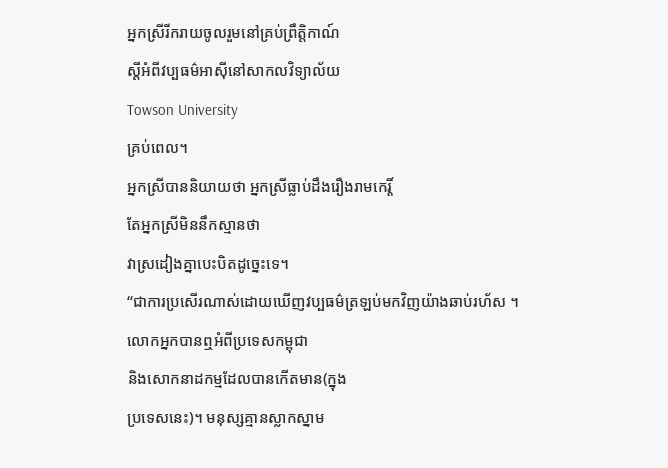អ្នកស្រីរីករាយចូលរួមនៅគ្រប់ព្រឹត្តិកាណ៍
ស្តីអំពីវប្បធម៌អាស៊ីនៅសាកលវិទ្យាល័យ
Towson University
គ្រប់ពេល។
អ្នកស្រីបាននិយាយថា អ្នកស្រីធ្លាប់ដឹងរឿងរាមកេរ្តិ៍
តែអ្នកស្រីមិននឹកស្មានថា
វាស្រដៀងគ្នាបេះបិតដូច្នេះទេ។
“ជាការប្រសើរណាស់ដោយឃើញវប្បធម៌ត្រឡប់មកវិញយ៉ាងឆាប់រហ័ស ។
លោកអ្នកបានឮអំពីប្រទេសកម្ពុជា
និងសោកនាដកម្មដែលបានកើតមាន(ក្នុង
ប្រទេសនេះ)។ មនុស្សគ្មានស្លាកស្នាម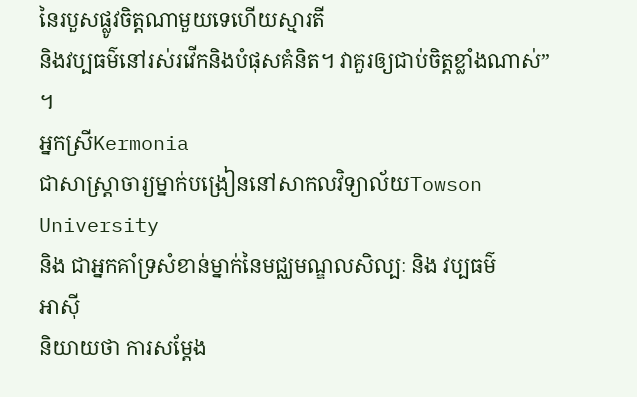នៃរបួសផ្លូវចិត្តណាមួយទេហើយស្មារតី
និងវប្បធម៌នៅរស់រវើកនិងបំផុសគំនិត។ វាគួរឲ្យជាប់ចិត្តខ្លាំងណាស់”
។
អ្នកស្រីKermonia
ជាសាស្ត្រាចារ្យម្នាក់បង្រៀននៅសាកលវិទ្យាល័យTowson
University
និង ជាអ្នកគាំទ្រសំខាន់ម្នាក់នៃមជ្ឈមណ្ឌលសិល្បៈ និង វប្បធម៌
អាស៊ី
និយាយថា ការសម្តែង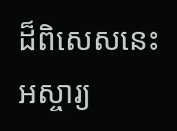ដ៏ពិសេសនេះអស្ចារ្យ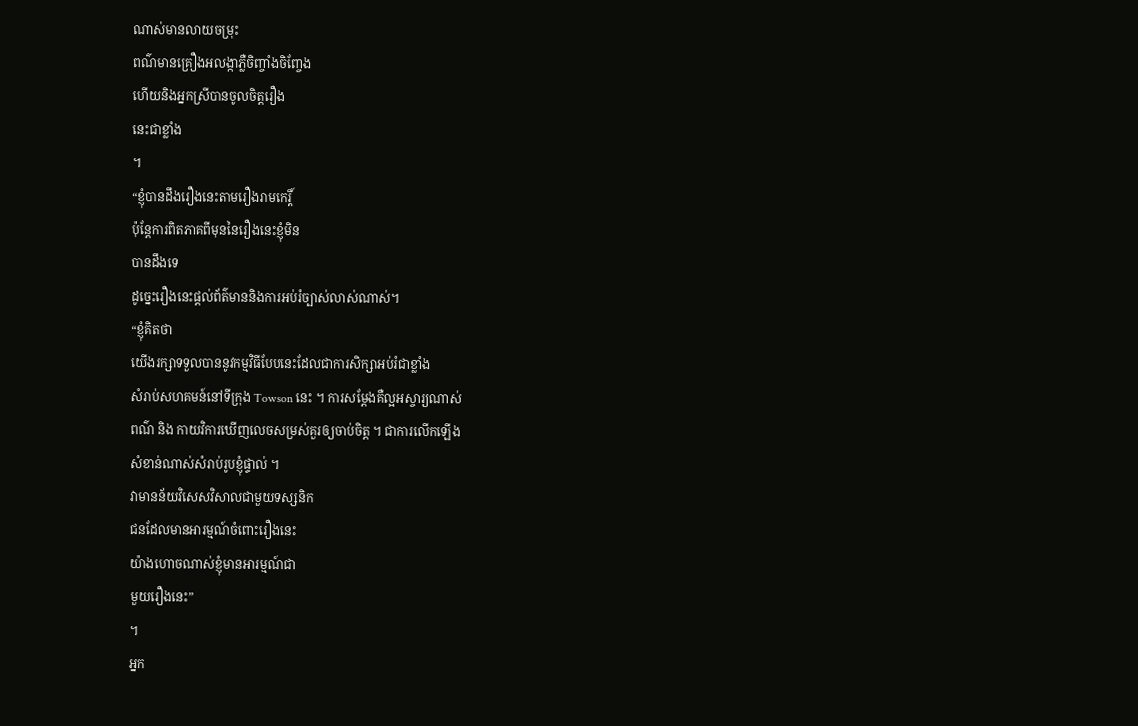ណាស់មានលាយចម្រុះ
ពណ៌មានគ្រឿងអលង្កាភ្លឺចិញ្ចាំងចិញ្ចែង
ហើយនិងអ្នកស្រីបានចូលចិត្តរឿង
នេះជាខ្លាំង
។
“ខ្ញុំបានដឹងរឿងនេះតាមរឿងរាមកេរ្តិ៍
ប៉ុន្តែការពិតភាគពីមុននៃរឿងនេះខ្ញុំមិន
បានដឹងទេ
ដូច្នេះរឿងនេះផ្តល់ព័ត៌មាននិងការអប់រំច្បាស់លាស់ណាស់។
“ខ្ញុំគិតថា
យើងរក្សាទទួលបាននូវកម្មវិធីបែបនេះដែលជាការសិក្សាអប់រំជាខ្លាំង
សំរាប់សហគមន៍នៅទីក្រុង Towson នេះ ។ ការសម្តែងគឺល្អអស្ចារ្យណាស់
ពណ៌ និង កាយវិការឃើញលេចសម្រស់គួរឲ្យចាប់ចិត្ត ។ ជាការលើកឡើង
សំខាន់ណាស់សំរាប់រូបខ្ញុំផ្ទាល់ ។
វាមានន័យវិសេសវិសាលជាមួយទស្សនិក
ជនដែលមានអារម្មណ៍ចំពោះរឿងនេះ
យ៉ាងហោចណាស់ខ្ញុំមានអារម្មណ៍ជា
មួយរឿងនេះ”
។
អ្នក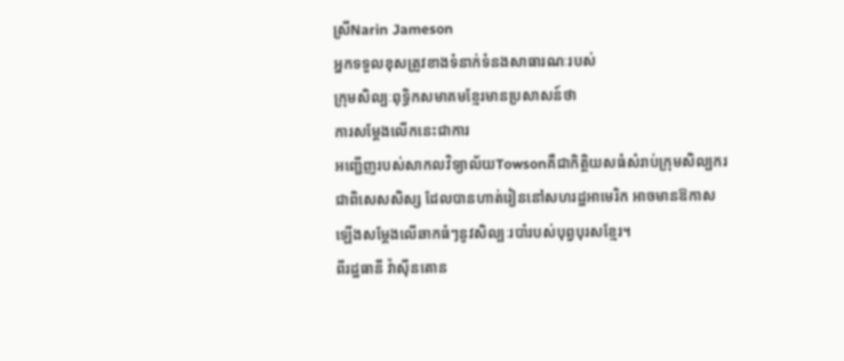ស្រីNarin Jameson
អ្នកទទួលខុសត្រូវខាងទំនាក់ទំនងសាធារណៈរបស់
ក្រុមសិល្បៈពុទ្ធិកសមាគមខ្មែរមានប្រសាសន៍ថា
ការសម្តែងលើកនេះជាការ
អញ្ជើញរបស់សាកលវិទ្យាល័យTowsonគឺជាកិត្តិយសធំសំរាប់ក្រុមសិល្បករ
ជាពិសេសសិស្ស ដែលបានហាត់រៀននៅសហរដ្ឋអាមេរិក អាចមានឱកាស
ឡើងសម្តែងលើឆាកធំៗនូវសិល្បៈរបាំរបស់បុព្វបុរសខ្មែរ។
ពីរដ្ឋធានី វ៉ាស៊ីនតោន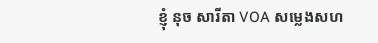ខ្ញុំ នុច សារីតា VOA សម្លេងសហ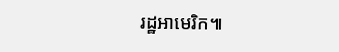រដ្ឋអាមេរិក៕